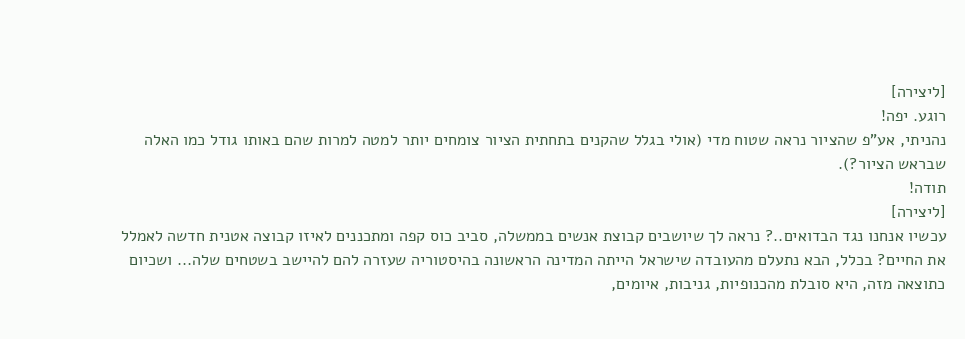[ליצירה]
רוגע. יפה!
נהניתי, אע"פ שהציור נראה שטוח מדי (אולי בגלל שהקנים בתחתית הציור צומחים יותר למטה למרות שהם באותו גודל כמו האלה שבראש הציור?).
תודה!
[ליצירה]
עכשיו אנחנו נגד הבדואים..? נראה לך שיושבים קבוצת אנשים בממשלה, סביב כוס קפה ומתכננים לאיזו קבוצה אטנית חדשה לאמלל את החיים? בכלל, הבא נתעלם מהעובדה שישראל הייתה המדינה הראשונה בהיסטוריה שעזרה להם להיישב בשטחים שלה... ושכיום כתוצאה מזה, היא סובלת מהכנופיות, גניבות, איומים,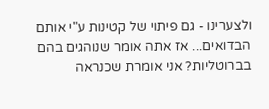ולצערינו - גם פיתוי של קטינות ע"י אותם הבדואים... אז אתה אומר שנוהגים בהם בברוטליות? אני אומרת שכנראה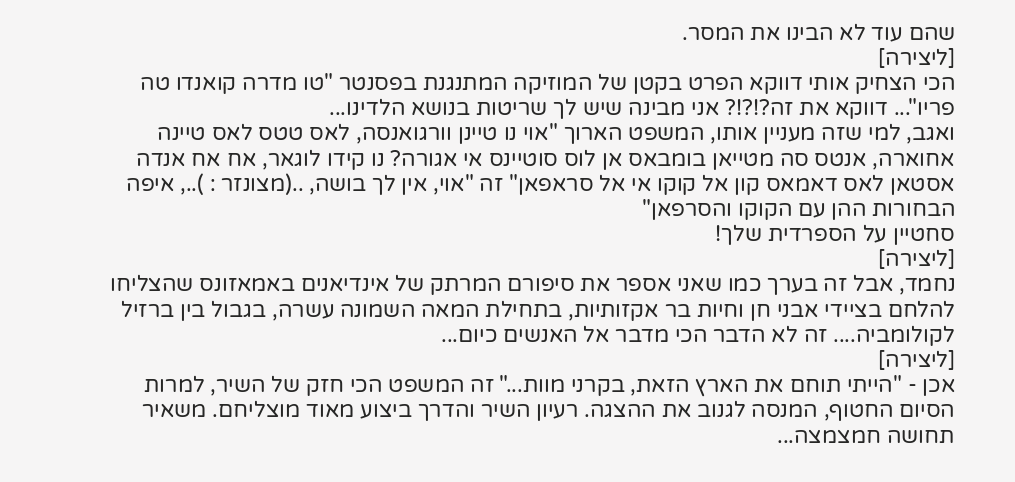שהם עוד לא הבינו את המסר.
[ליצירה]
הכי הצחיק אותי דווקא הפרט בקטן של המוזיקה המתנגנת בפסנטר "טו מדרה קואנדו טה פריו"... דווקא את זה?!?!? אני מבינה שיש לך שריטות בנושא הלדינו...
ואגב, למי שזה מעניין אותו, המשפט הארוך "אוי נו טיינן וורגואנסה, לאס טטס לאס טיינה אחוארה, אנטס סה מטייאן בומבאס אן לוס סוטיינס אי אגורה? נו קידו לוגאר, אח אח אנדה אסטאן לאס דאמאס קון אל קוקו אי אל סראפאן" זה "אוי, אין לך בושה, ..(מצונזר : ).., איפה הבחורות ההן עם הקוקו והסרפאן"
סחטיין על הספרדית שלך!
[ליצירה]
נחמד, אבל זה בערך כמו שאני אספר את סיפורם המרתק של אינדיאנים באמאזונס שהצליחו להלחם בציידי אבני חן וחיות בר אקזותיות, בתחילת המאה השמונה עשרה, בגבול בין ברזיל לקולומביה.... זה לא הדבר הכי מדבר אל האנשים כיום...
[ליצירה]
אכן - "הייתי תוחם את הארץ הזאת, בקרני מוות..." זה המשפט הכי חזק של השיר, למרות הסיום החטוף, המנסה לגנוב את ההצגה. רעיון השיר והדרך ביצוע מאוד מוצליחם. משאיר תחושה חמצמצה...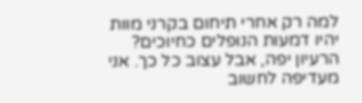למה רק אחרי תיחום בקרני מוות יהיו דמעות הנופלים כחיוכים? הרעיון יפה, אבל עצוב כל כך. אני מעדיפה לחשוב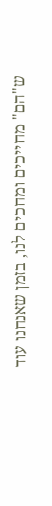ש"הם" מחייכים ומחכים לנו, בזמן שאנחנו עוד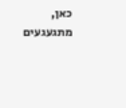כאן, מתגעגעים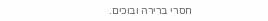חסרי ברירה ובוכים.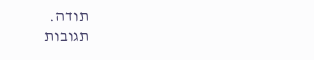תודה.
תגובות